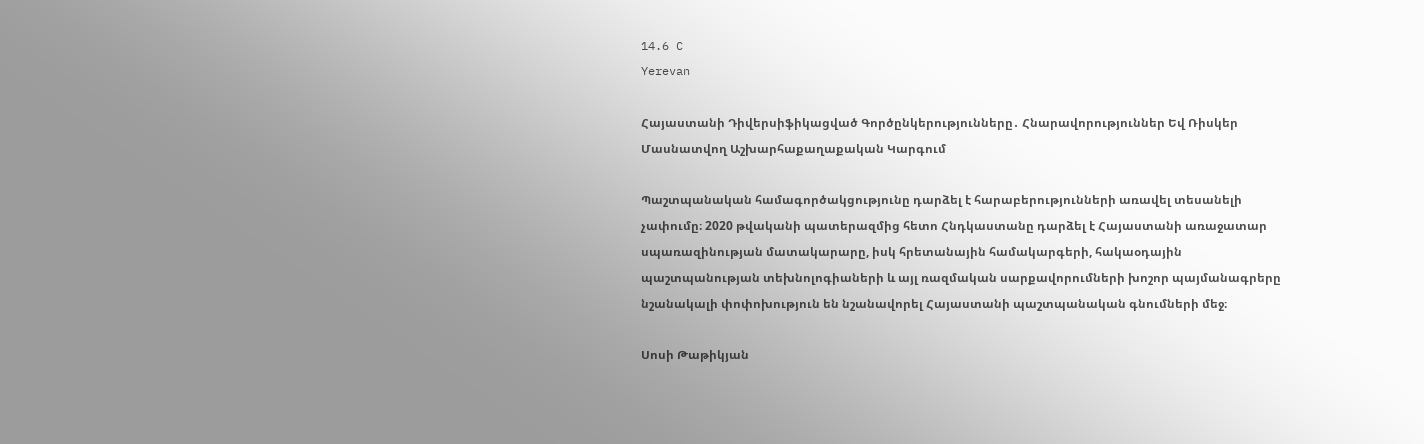14.6 C
Yerevan

Հայաստանի Դիվերսիֆիկացված Գործընկերությունները․ Հնարավորություններ Եվ Ռիսկեր Մասնատվող Աշխարհաքաղաքական Կարգում

Պաշտպանական համագործակցությունը դարձել է հարաբերությունների առավել տեսանելի չափումը։ 2020 թվականի պատերազմից հետո Հնդկաստանը դարձել է Հայաստանի առաջատար սպառազինության մատակարարը, իսկ հրետանային համակարգերի, հակաօդային պաշտպանության տեխնոլոգիաների և այլ ռազմական սարքավորումների խոշոր պայմանագրերը նշանակալի փոփոխություն են նշանավորել Հայաստանի պաշտպանական գնումների մեջ։

Սոսի Թաթիկյան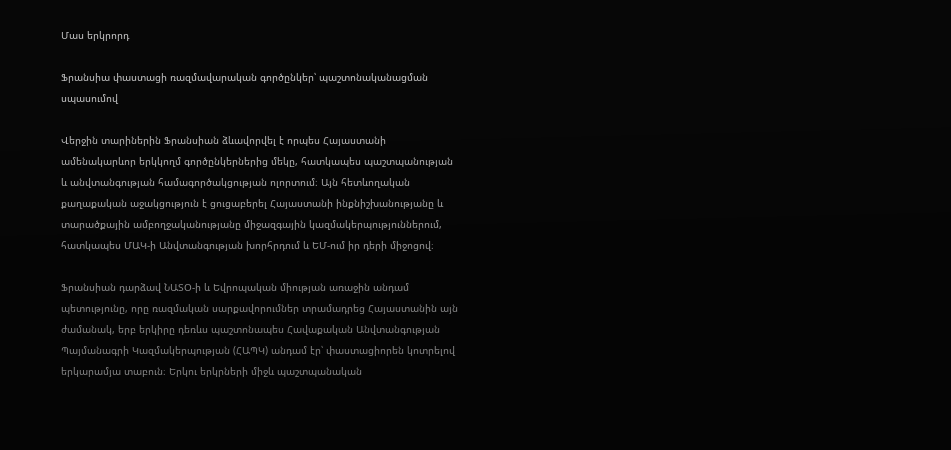Մաս երկրորդ

Ֆրանսիա փաստացի ռազմավարական գործընկեր՝ պաշտոնականացման սպասումով

Վերջին տարիներին Ֆրանսիան ձևավորվել է որպես Հայաստանի ամենակարևոր երկկողմ գործընկերներից մեկը, հատկապես պաշտպանության և անվտանգության համագործակցության ոլորտում։ Այն հետևողական քաղաքական աջակցություն է ցուցաբերել Հայաստանի ինքնիշխանությանը և տարածքային ամբողջականությանը միջազգային կազմակերպություններում, հատկապես ՄԱԿ‑ի Անվտանգության խորհրդում և ԵՄ-ում իր դերի միջոցով։

Ֆրանսիան դարձավ ՆԱՏՕ‑ի և Եվրոպական միության առաջին անդամ պետությունը, որը ռազմական սարքավորումներ տրամադրեց Հայաստանին այն ժամանակ, երբ երկիրը դեռևս պաշտոնապես Հավաքական Անվտանգության Պայմանագրի Կազմակերպության (ՀԱՊԿ) անդամ էր՝ փաստացիորեն կոտրելով երկարամյա տաբուն։ Երկու երկրների միջև պաշտպանական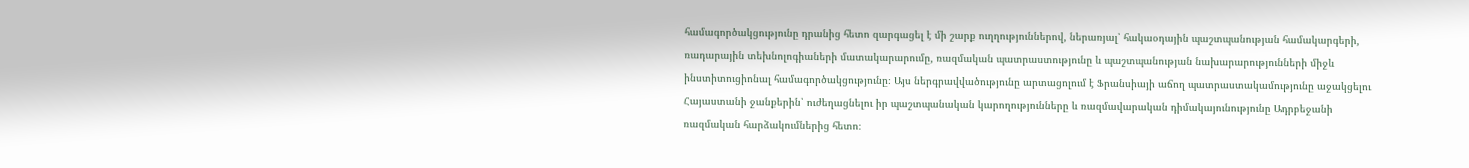համագործակցությունը դրանից հետո զարգացել է մի շարք ուղղություններով, ներառյալ՝ հակաօդային պաշտպանության համակարգերի, ռադարային տեխնոլոգիաների մատակարարումը, ռազմական պատրաստությունը և պաշտպանության նախարարությունների միջև ինստիտուցիոնալ համագործակցությունը։ Այս ներգրավվածությունը արտացոլում է Ֆրանսիայի աճող պատրաստակամությունը աջակցելու Հայաստանի ջանքերին՝ ուժեղացնելու իր պաշտպանական կարողությունները և ռազմավարական դիմակայունությունը Ադրբեջանի ռազմական հարձակումներից հետո։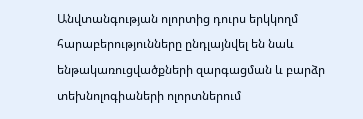Անվտանգության ոլորտից դուրս երկկողմ հարաբերությունները ընդլայնվել են նաև ենթակառուցվածքների զարգացման և բարձր տեխնոլոգիաների ոլորտներում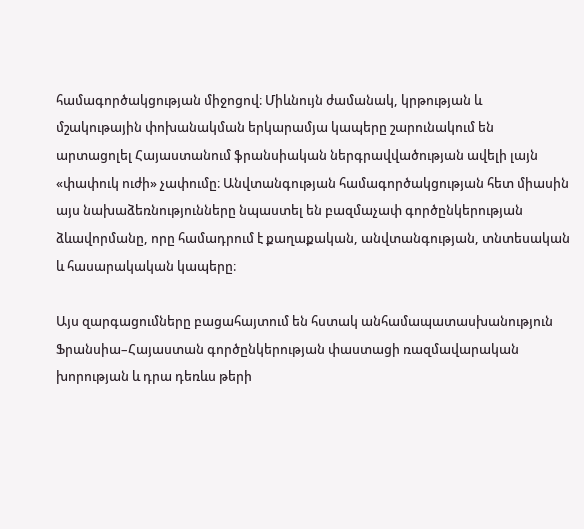համագործակցության միջոցով։ Միևնույն ժամանակ, կրթության և մշակութային փոխանակման երկարամյա կապերը շարունակում են արտացոլել Հայաստանում ֆրանսիական ներգրավվածության ավելի լայն «փափուկ ուժի» չափումը։ Անվտանգության համագործակցության հետ միասին այս նախաձեռնությունները նպաստել են բազմաչափ գործընկերության ձևավորմանը, որը համադրում է քաղաքական, անվտանգության, տնտեսական և հասարակական կապերը։

Այս զարգացումները բացահայտում են հստակ անհամապատասխանություն Ֆրանսիա–Հայաստան գործընկերության փաստացի ռազմավարական խորության և դրա դեռևս թերի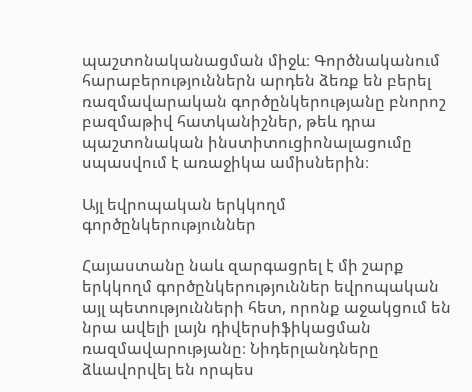պաշտոնականացման միջև։ Գործնականում հարաբերություններն արդեն ձեռք են բերել ռազմավարական գործընկերությանը բնորոշ բազմաթիվ հատկանիշներ, թեև դրա պաշտոնական ինստիտուցիոնալացումը սպասվում է առաջիկա ամիսներին։

Այլ եվրոպական երկկողմ գործընկերություններ

Հայաստանը նաև զարգացրել է մի շարք երկկողմ գործընկերություններ եվրոպական այլ պետությունների հետ, որոնք աջակցում են նրա ավելի լայն դիվերսիֆիկացման ռազմավարությանը։ Նիդերլանդները ձևավորվել են որպես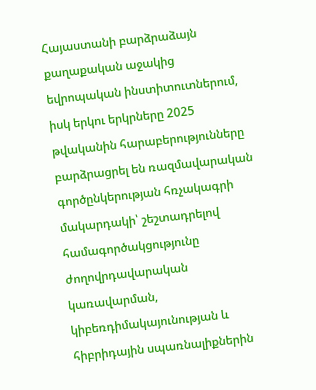Հայաստանի բարձրաձայն քաղաքական աջակից եվրոպական ինստիտուտներում, իսկ երկու երկրները 2025 թվականին հարաբերությունները բարձրացրել են ռազմավարական գործընկերության հռչակագրի մակարդակի՝ շեշտադրելով համագործակցությունը ժողովրդավարական կառավարման, կիբեռդիմակայունության և հիբրիդային սպառնալիքներին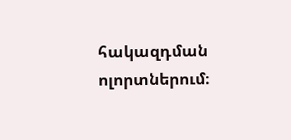հակազդման ոլորտներում։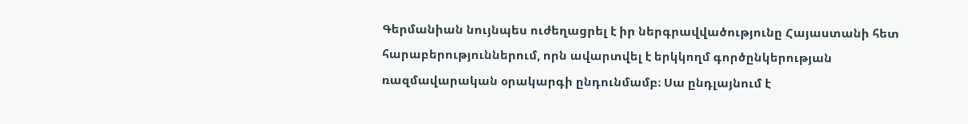Գերմանիան նույնպես ուժեղացրել է իր ներգրավվածությունը Հայաստանի հետ հարաբերություններում, որն ավարտվել է երկկողմ գործընկերության ռազմավարական օրակարգի ընդունմամբ։ Սա ընդլայնում է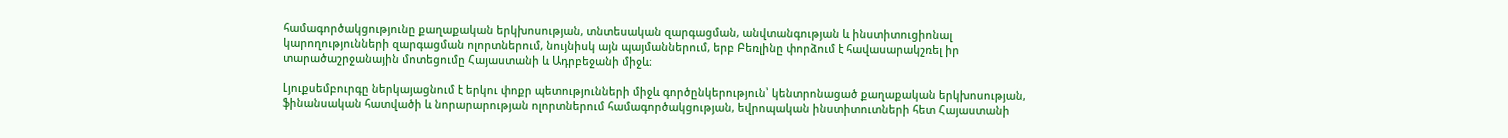համագործակցությունը քաղաքական երկխոսության, տնտեսական զարգացման, անվտանգության և ինստիտուցիոնալ կարողությունների զարգացման ոլորտներում, նույնիսկ այն պայմաններում, երբ Բեռլինը փորձում է հավասարակշռել իր տարածաշրջանային մոտեցումը Հայաստանի և Ադրբեջանի միջև։

Լյուքսեմբուրգը ներկայացնում է երկու փոքր պետությունների միջև գործընկերություն՝ կենտրոնացած քաղաքական երկխոսության, ֆինանսական հատվածի և նորարարության ոլորտներում համագործակցության, եվրոպական ինստիտուտների հետ Հայաստանի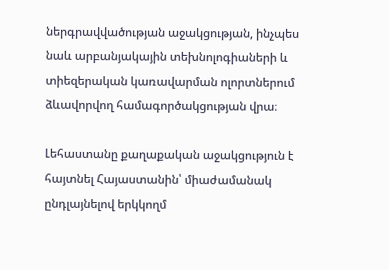ներգրավվածության աջակցության, ինչպես նաև արբանյակային տեխնոլոգիաների և տիեզերական կառավարման ոլորտներում ձևավորվող համագործակցության վրա։

Լեհաստանը քաղաքական աջակցություն է հայտնել Հայաստանին՝ միաժամանակ ընդլայնելով երկկողմ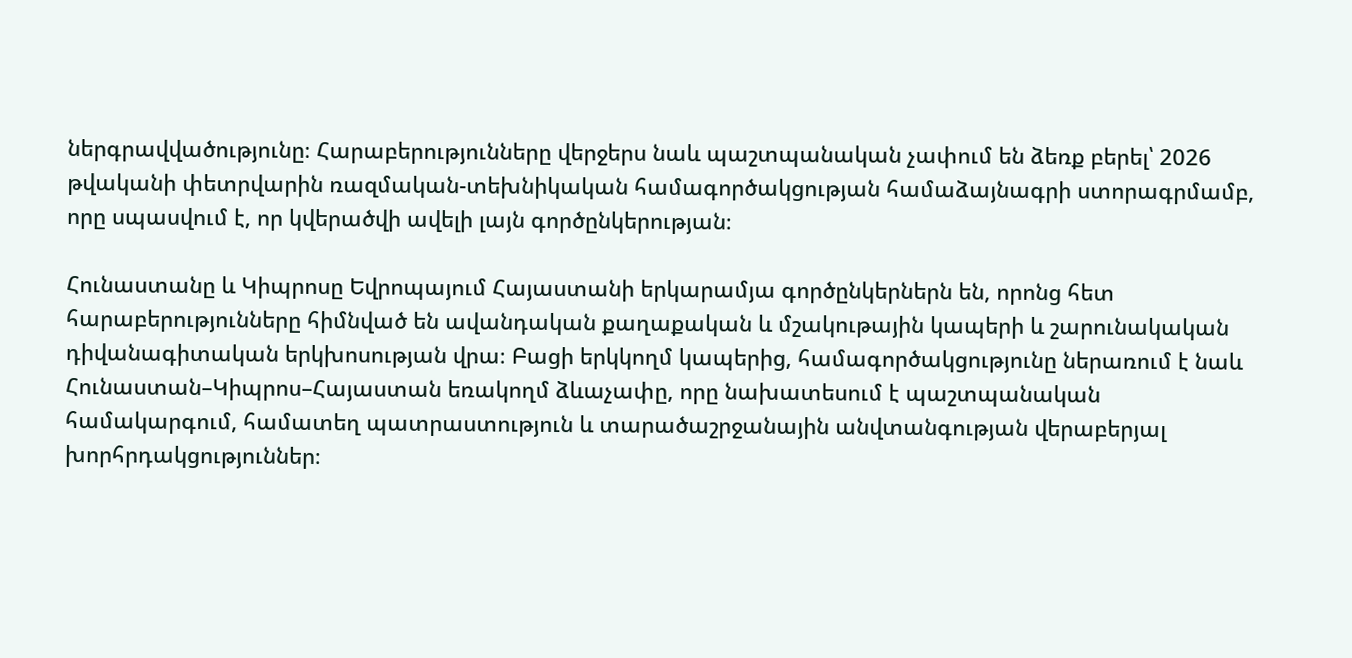ներգրավվածությունը։ Հարաբերությունները վերջերս նաև պաշտպանական չափում են ձեռք բերել՝ 2026 թվականի փետրվարին ռազմական-տեխնիկական համագործակցության համաձայնագրի ստորագրմամբ, որը սպասվում է, որ կվերածվի ավելի լայն գործընկերության։

Հունաստանը և Կիպրոսը Եվրոպայում Հայաստանի երկարամյա գործընկերներն են, որոնց հետ հարաբերությունները հիմնված են ավանդական քաղաքական և մշակութային կապերի և շարունակական դիվանագիտական երկխոսության վրա։ Բացի երկկողմ կապերից, համագործակցությունը ներառում է նաև Հունաստան–Կիպրոս–Հայաստան եռակողմ ձևաչափը, որը նախատեսում է պաշտպանական համակարգում, համատեղ պատրաստություն և տարածաշրջանային անվտանգության վերաբերյալ խորհրդակցություններ։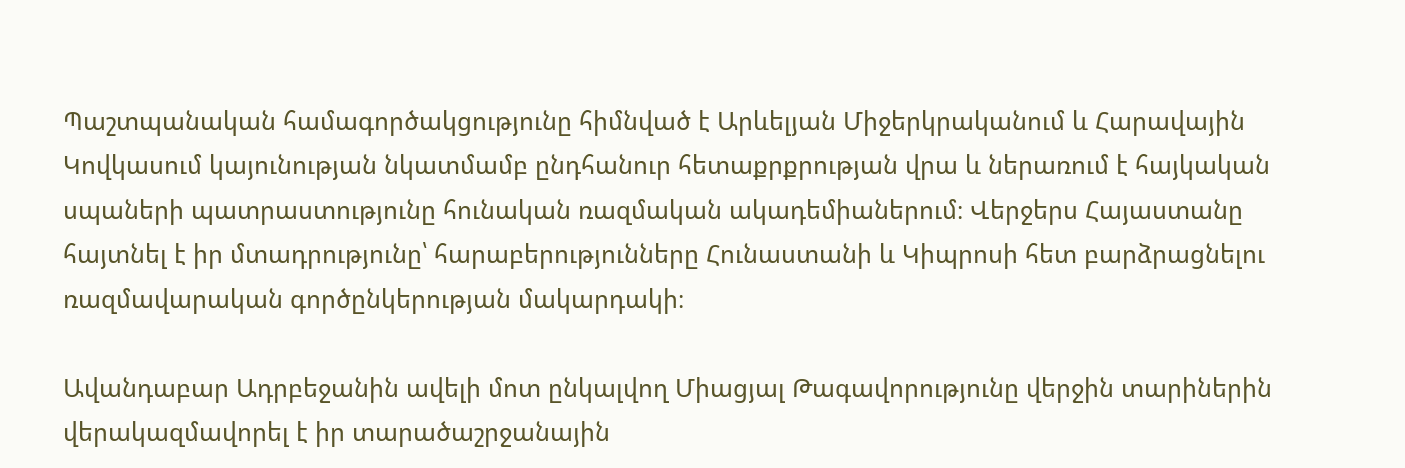Պաշտպանական համագործակցությունը հիմնված է Արևելյան Միջերկրականում և Հարավային Կովկասում կայունության նկատմամբ ընդհանուր հետաքրքրության վրա և ներառում է հայկական սպաների պատրաստությունը հունական ռազմական ակադեմիաներում։ Վերջերս Հայաստանը հայտնել է իր մտադրությունը՝ հարաբերությունները Հունաստանի և Կիպրոսի հետ բարձրացնելու ռազմավարական գործընկերության մակարդակի։

Ավանդաբար Ադրբեջանին ավելի մոտ ընկալվող Միացյալ Թագավորությունը վերջին տարիներին վերակազմավորել է իր տարածաշրջանային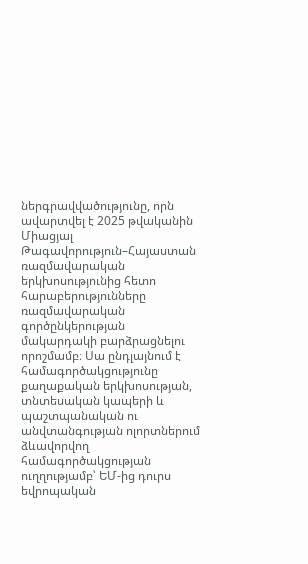ներգրավվածությունը, որն ավարտվել է 2025 թվականին Միացյալ Թագավորություն–Հայաստան ռազմավարական երկխոսությունից հետո հարաբերությունները ռազմավարական գործընկերության մակարդակի բարձրացնելու որոշմամբ։ Սա ընդլայնում է համագործակցությունը քաղաքական երկխոսության, տնտեսական կապերի և պաշտպանական ու անվտանգության ոլորտներում ձևավորվող համագործակցության ուղղությամբ՝ ԵՄ-ից դուրս եվրոպական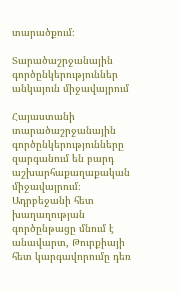տարածքում։

Տարածաշրջանային գործընկերություններ անկայուն միջավայրում

Հայաստանի տարածաշրջանային գործընկերությունները զարգանում են բարդ աշխարհաքաղաքական միջավայրում։ Ադրբեջանի հետ խաղաղության գործընթացը մնում է անավարտ, Թուրքիայի հետ կարգավորումը դեռ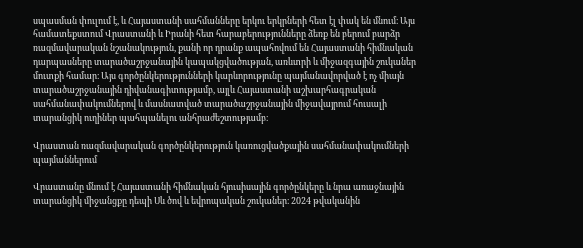սպասման փուլում է, և Հայաստանի սահմանները երկու երկրների հետ էլ փակ են մնում։ Այս համատեքստում Վրաստանի և Իրանի հետ հարաբերությունները ձեռք են բերում բարձր ռազմավարական նշանակություն, քանի որ դրանք ապահովում են Հայաստանի հիմնական դարպասները տարածաշրջանային կապակցվածության, առևտրի և միջազգային շուկաներ մուտքի համար։ Այս գործընկերությունների կարևորությունը պայմանավորված է ոչ միայն տարածաշրջանային դիվանագիտությամբ, այլև Հայաստանի աշխարհագրական սահմանափակումներով և մասնատված տարածաշրջանային միջավայրում հուսալի տարանցիկ ուղիներ պահպանելու անհրաժեշտությամբ։

Վրաստան ռազմավարական գործընկերություն կառուցվածքային սահմանափակումների պայմաններում

Վրաստանը մնում է Հայաստանի հիմնական հյուսիսային գործընկերը և նրա առաջնային տարանցիկ միջանցքը դեպի Սև ծով և եվրոպական շուկաներ։ 2024 թվականին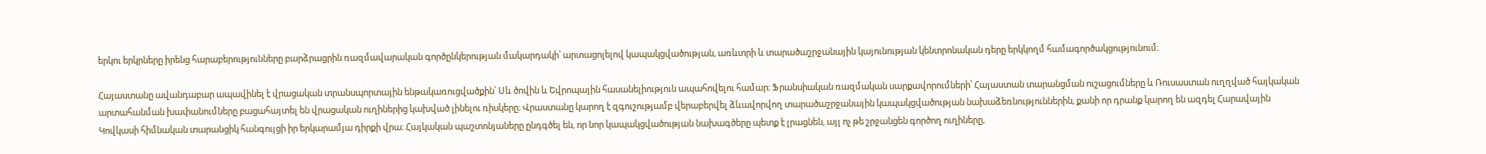երկու երկրները իրենց հարաբերությունները բարձրացրին ռազմավարական գործընկերության մակարդակի՝ արտացոլելով կապակցվածության, առևտրի և տարածաշրջանային կայունության կենտրոնական դերը երկկողմ համագործակցությունում։

Հայաստանը ավանդաբար ապավինել է վրացական տրանսպորտային ենթակառուցվածքին՝ Սև ծովին և Եվրոպային հասանելիություն ապահովելու համար։ Ֆրանսիական ռազմական սարքավորումների՝ Հայաստան տարանցման ուշացումները և Ռուսաստան ուղղված հայկական արտահանման խափանումները բացահայտել են վրացական ուղիներից կախված լինելու ռիսկերը։ Վրաստանը կարող է զգուշությամբ վերաբերվել ձևավորվող տարածաշրջանային կապակցվածության նախաձեռնություններին, քանի որ դրանք կարող են ազդել Հարավային Կովկասի հիմնական տարանցիկ հանգույցի իր երկարամյա դիրքի վրա։ Հայկական պաշտոնյաները ընդգծել են, որ նոր կապակցվածության նախագծերը պետք է լրացնեն, այլ ոչ թե շրջանցեն գործող ուղիները,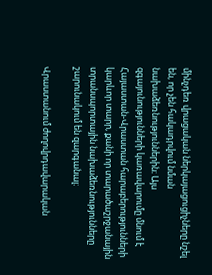մինչդեռ վրացական ներկայացուցիչները նշել են, որ չեն հակադրվում նման նախաձեռնություններին։ Այս զգայունությունների կառավարումը մնում է Հայաստան-Վրաստան հարաբերությունների կարևոր տարր, քանի որ տարածաշրջանային տրանսպորտային նախաձեռնությունները շարունակում են զարգանալ։

Վրաստանում ժողովրդավարական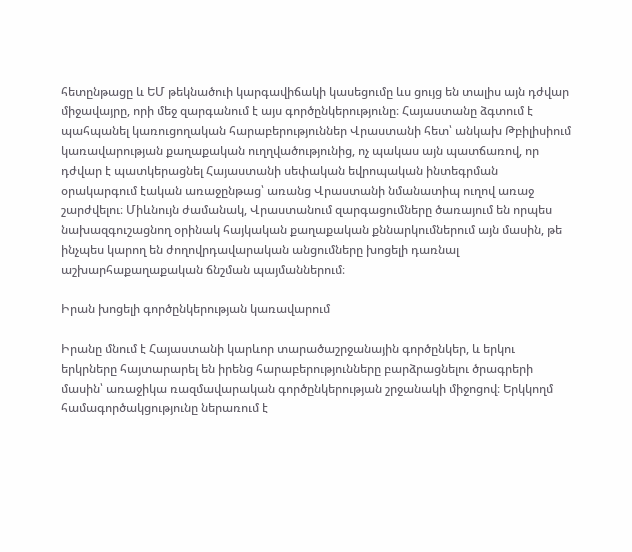հետընթացը և ԵՄ թեկնածուի կարգավիճակի կասեցումը ևս ցույց են տալիս այն դժվար միջավայրը, որի մեջ զարգանում է այս գործընկերությունը։ Հայաստանը ձգտում է պահպանել կառուցողական հարաբերություններ Վրաստանի հետ՝ անկախ Թբիլիսիում կառավարության քաղաքական ուղղվածությունից, ոչ պակաս այն պատճառով, որ դժվար է պատկերացնել Հայաստանի սեփական եվրոպական ինտեգրման օրակարգում էական առաջընթաց՝ առանց Վրաստանի նմանատիպ ուղով առաջ շարժվելու։ Միևնույն ժամանակ, Վրաստանում զարգացումները ծառայում են որպես նախազգուշացնող օրինակ հայկական քաղաքական քննարկումներում այն մասին, թե ինչպես կարող են ժողովրդավարական անցումները խոցելի դառնալ աշխարհաքաղաքական ճնշման պայմաններում։

Իրան խոցելի գործընկերության կառավարում

Իրանը մնում է Հայաստանի կարևոր տարածաշրջանային գործընկեր, և երկու երկրները հայտարարել են իրենց հարաբերությունները բարձրացնելու ծրագրերի մասին՝ առաջիկա ռազմավարական գործընկերության շրջանակի միջոցով։ Երկկողմ համագործակցությունը ներառում է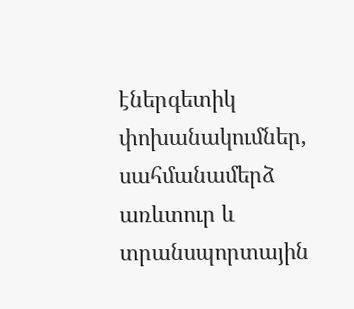էներգետիկ փոխանակումներ, սահմանամերձ առևտուր և տրանսպորտային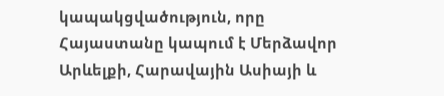կապակցվածություն, որը Հայաստանը կապում է Մերձավոր Արևելքի, Հարավային Ասիայի և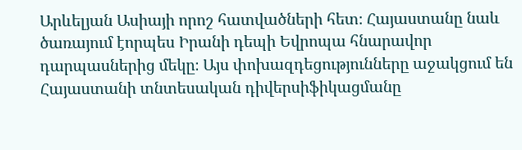Արևելյան Ասիայի որոշ հատվածների հետ։ Հայաստանը նաև ծառայում էորպես Իրանի դեպի Եվրոպա հնարավոր դարպասներից մեկը։ Այս փոխազդեցությունները աջակցում են Հայաստանի տնտեսական դիվերսիֆիկացմանը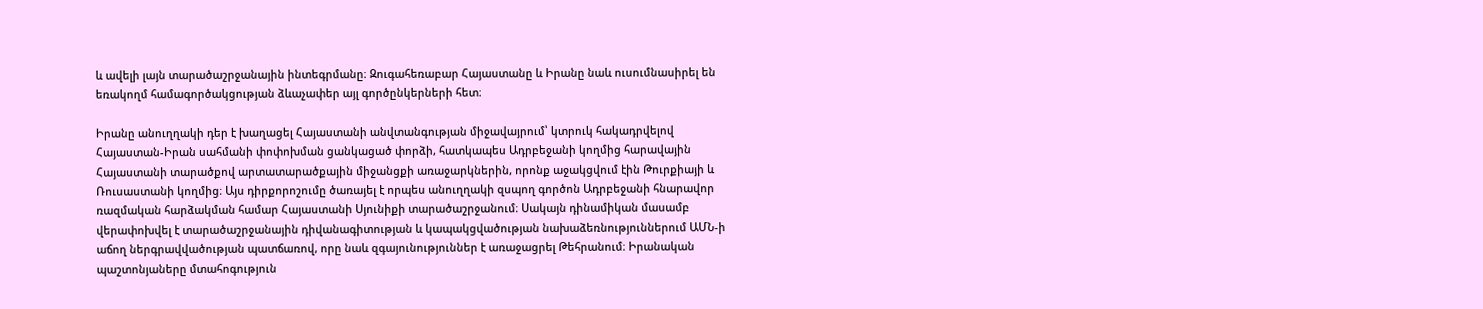և ավելի լայն տարածաշրջանային ինտեգրմանը։ Զուգահեռաբար Հայաստանը և Իրանը նաև ուսումնասիրել են եռակողմ համագործակցության ձևաչափեր այլ գործընկերների հետ։

Իրանը անուղղակի դեր է խաղացել Հայաստանի անվտանգության միջավայրում՝ կտրուկ հակադրվելով Հայաստան-Իրան սահմանի փոփոխման ցանկացած փորձի, հատկապես Ադրբեջանի կողմից հարավային Հայաստանի տարածքով արտատարածքային միջանցքի առաջարկներին, որոնք աջակցվում էին Թուրքիայի և Ռուսաստանի կողմից։ Այս դիրքորոշումը ծառայել է որպես անուղղակի զսպող գործոն Ադրբեջանի հնարավոր ռազմական հարձակման համար Հայաստանի Սյունիքի տարածաշրջանում։ Սակայն դինամիկան մասամբ վերափոխվել է տարածաշրջանային դիվանագիտության և կապակցվածության նախաձեռնություններում ԱՄՆ‑ի աճող ներգրավվածության պատճառով, որը նաև զգայունություններ է առաջացրել Թեհրանում։ Իրանական պաշտոնյաները մտահոգություն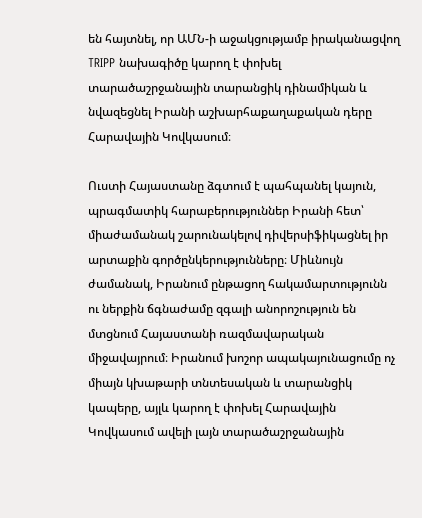են հայտնել, որ ԱՄՆ‑ի աջակցությամբ իրականացվող TRIPP նախագիծը կարող է փոխել տարածաշրջանային տարանցիկ դինամիկան և նվազեցնել Իրանի աշխարհաքաղաքական դերը Հարավային Կովկասում։

Ուստի Հայաստանը ձգտում է պահպանել կայուն, պրագմատիկ հարաբերություններ Իրանի հետ՝ միաժամանակ շարունակելով դիվերսիֆիկացնել իր արտաքին գործընկերությունները։ Միևնույն ժամանակ, Իրանում ընթացող հակամարտությունն ու ներքին ճգնաժամը զգալի անորոշություն են մտցնում Հայաստանի ռազմավարական միջավայրում։ Իրանում խոշոր ապակայունացումը ոչ միայն կխաթարի տնտեսական և տարանցիկ կապերը, այլև կարող է փոխել Հարավային Կովկասում ավելի լայն տարածաշրջանային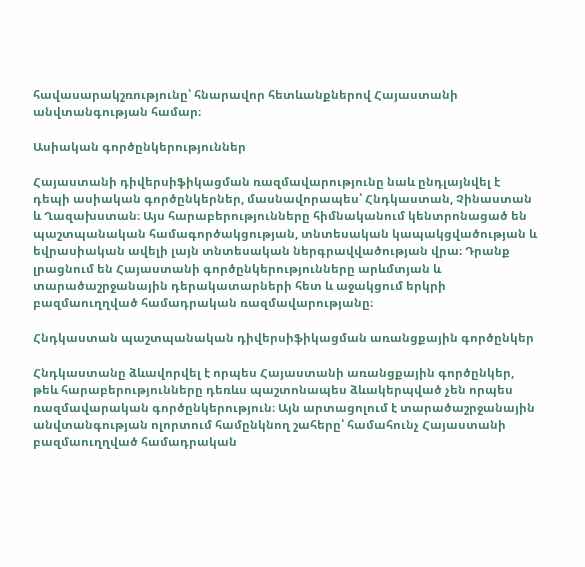հավասարակշռությունը՝ հնարավոր հետևանքներով Հայաստանի անվտանգության համար։

Ասիական գործընկերություններ

Հայաստանի դիվերսիֆիկացման ռազմավարությունը նաև ընդլայնվել է դեպի ասիական գործընկերներ, մասնավորապես՝ Հնդկաստան, Չինաստան և Ղազախստան։ Այս հարաբերությունները հիմնականում կենտրոնացած են պաշտպանական համագործակցության, տնտեսական կապակցվածության և եվրասիական ավելի լայն տնտեսական ներգրավվածության վրա։ Դրանք լրացնում են Հայաստանի գործընկերությունները արևմտյան և տարածաշրջանային դերակատարների հետ և աջակցում երկրի բազմաուղղված համադրական ռազմավարությանը։

Հնդկաստան պաշտպանական դիվերսիֆիկացման առանցքային գործընկեր

Հնդկաստանը ձևավորվել է որպես Հայաստանի առանցքային գործընկեր, թեև հարաբերությունները դեռևս պաշտոնապես ձևակերպված չեն որպես ռազմավարական գործընկերություն։ Այն արտացոլում է տարածաշրջանային անվտանգության ոլորտում համընկնող շահերը՝ համահունչ Հայաստանի բազմաուղղված համադրական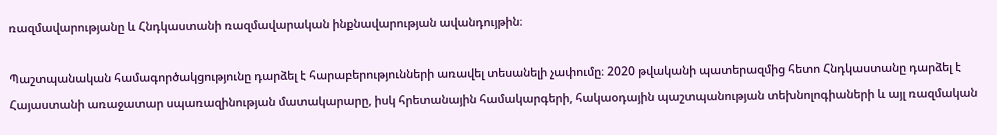ռազմավարությանը և Հնդկաստանի ռազմավարական ինքնավարության ավանդույթին։

Պաշտպանական համագործակցությունը դարձել է հարաբերությունների առավել տեսանելի չափումը։ 2020 թվականի պատերազմից հետո Հնդկաստանը դարձել է Հայաստանի առաջատար սպառազինության մատակարարը, իսկ հրետանային համակարգերի, հակաօդային պաշտպանության տեխնոլոգիաների և այլ ռազմական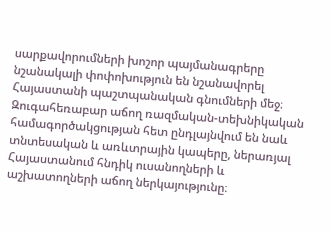սարքավորումների խոշոր պայմանագրերը նշանակալի փոփոխություն են նշանավորել Հայաստանի պաշտպանական գնումների մեջ։ Զուգահեռաբար աճող ռազմական-տեխնիկական համագործակցության հետ ընդլայնվում են նաև տնտեսական և առևտրային կապերը, ներառյալ Հայաստանում հնդիկ ուսանողների և աշխատողների աճող ներկայությունը։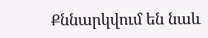Քննարկվում են նաև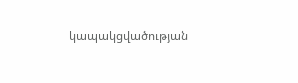կապակցվածության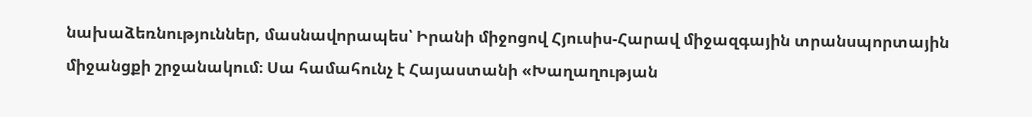նախաձեռնություններ, մասնավորապես՝ Իրանի միջոցով Հյուսիս-Հարավ միջազգային տրանսպորտային միջանցքի շրջանակում։ Սա համահունչ է Հայաստանի «Խաղաղության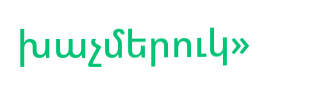խաչմերուկ»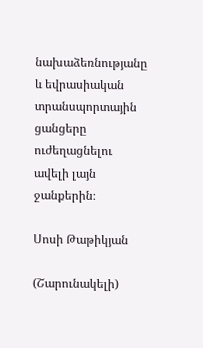նախաձեռնությանը և եվրասիական տրանսպորտային ցանցերը ուժեղացնելու ավելի լայն ջանքերին։

Սոսի Թաթիկյան

(Շարունակելի)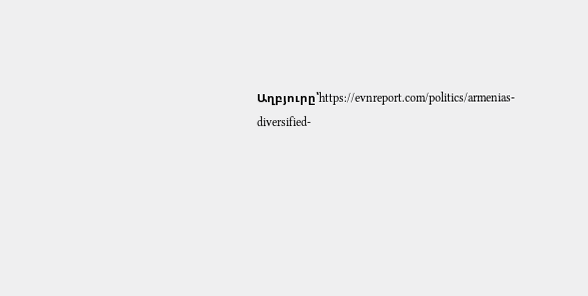Աղբյուրը՝https://evnreport.com/politics/armenias-diversified-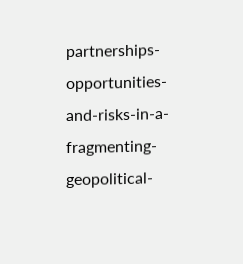partnerships-opportunities-and-risks-in-a-fragmenting-geopolitical-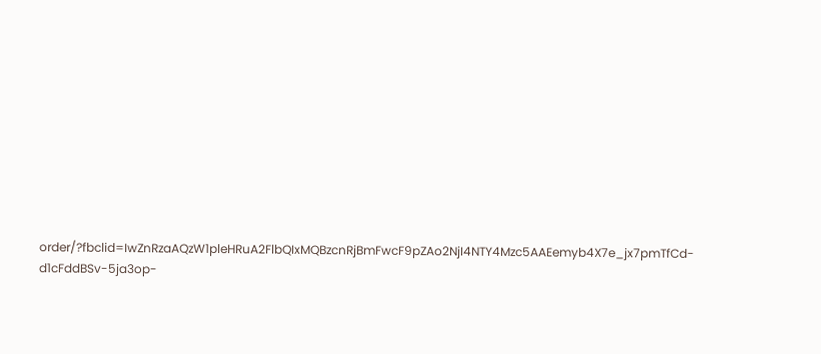order/?fbclid=IwZnRzaAQzW1pleHRuA2FlbQIxMQBzcnRjBmFwcF9pZAo2NjI4NTY4Mzc5AAEemyb4X7e_jx7pmTfCd-d1cFddBSv-5ja3op-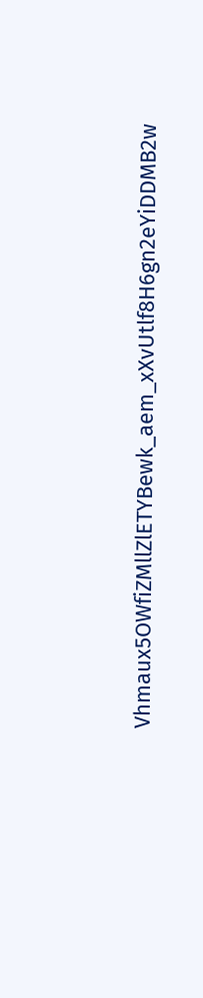Vhmaux5OWfiZMllZlETYBewk_aem_xXvUtlf8H6gn2eYiDDMB2w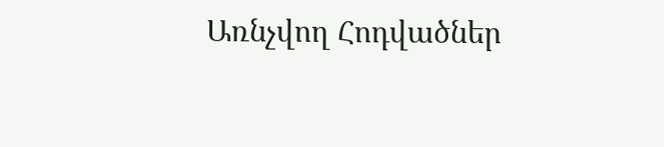Առնչվող Հոդվածներ